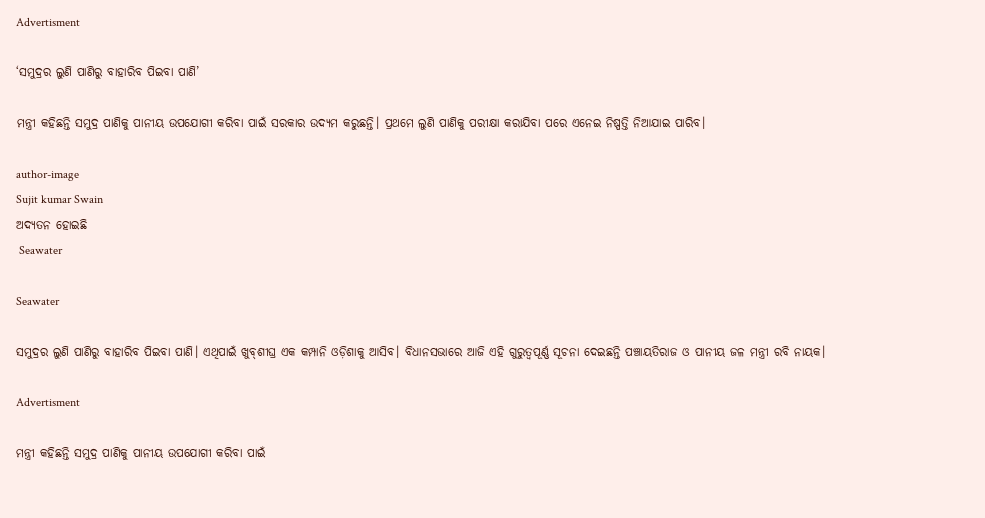Advertisment

‘ସମୁଦ୍ରର ଲୁଣି ପାଣିରୁ ବାହାରିବ ପିଇବା ପାଣି’

ମନ୍ତ୍ରୀ କହିଛନ୍ତି ସମୁଦ୍ର ପାଣିକୁ ପାନୀୟ ଉପଯୋଗୀ କରିବା ପାଇଁ ସରକାର ଉଦ୍ୟମ କରୁଛନ୍ତି। ପ୍ରଥମେ ଲୁଣି ପାଣିକୁ ପରୀକ୍ଷା କରାଯିବା ପରେ ଏନେଇ ନିଷ୍ପତ୍ତି ନିଆଯାଇ ପାରିବ।

author-image
Sujit kumar Swain
ଅଦ୍ୟତନ ହୋଇଛି
 Seawater

Seawater

ସମୁଦ୍ରର ଲୁଣି ପାଣିରୁ ବାହାରିବ ପିଇବା ପାଣି। ଏଥିପାଇଁ ଖୁବ୍‌ଶୀଘ୍ର ଏକ କମ୍ପାନି ଓଡ଼ିଶାକୁ ଆସିବ। ବିଧାନସଭାରେ ଆଜି ଏହି ଗୁରୁତ୍ବପୂର୍ଣ୍ଣ ସୂଚନା ଦେଇଛନ୍ତି ପଞ୍ଚାୟତିରାଜ ଓ ପାନୀୟ ଜଳ ମନ୍ତ୍ରୀ ରବି ନାୟକ।

Advertisment

ମନ୍ତ୍ରୀ କହିଛନ୍ତି ସମୁଦ୍ର ପାଣିକୁ ପାନୀୟ ଉପଯୋଗୀ କରିବା ପାଇଁ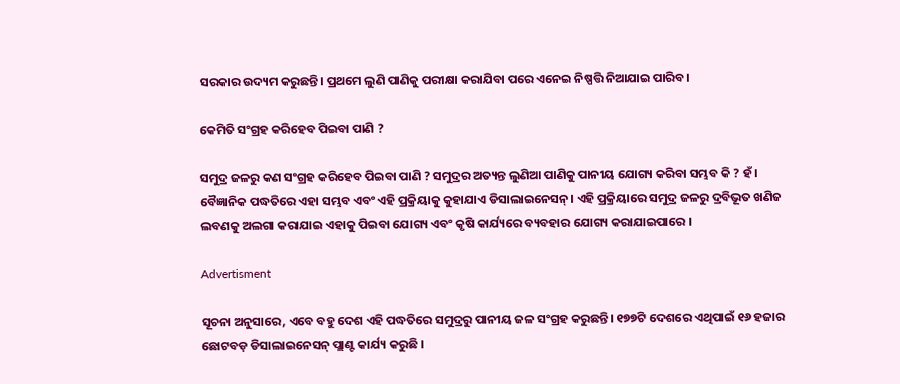ସରକାର ଉଦ୍ୟମ କରୁଛନ୍ତି। ପ୍ରଥମେ ଲୁଣି ପାଣିକୁ ପରୀକ୍ଷା କରାଯିବା ପରେ ଏନେଇ ନିଷ୍ପତ୍ତି ନିଆଯାଇ ପାରିବ।

କେମିତି ସଂଗ୍ରହ କରିହେବ ପିଇବା ପାଣି ?

ସମୁଦ୍ର ଜଳରୁ କଣ ସଂଗ୍ରହ କରିହେବ ପିଇବା ପାଣି ? ସମୁଦ୍ରର ଅତ୍ୟନ୍ତ ଲୁଣିଆ ପାଣିକୁ ପାନୀୟ ଯୋଗ୍ୟ କରିବା ସମ୍ଭବ କି ? ହଁ। ବୈଜ୍ଞାନିକ ପଦ୍ଧତିରେ ଏହା ସମ୍ଭବ ଏବଂ ଏହି ପ୍ରକ୍ରିୟାକୁ କୁହାଯାଏ ଡିସାଲାଇନେସନ୍। ଏହି ପ୍ରକ୍ରିୟାରେ ସମୁଦ୍ର ଜଳରୁ ଦ୍ରବିଭୂତ ଖଣିଜ ଲବଣକୁ ଅଲଗା କରାଯାଇ ଏହାକୁ ପିଇବା ଯୋଗ୍ୟ ଏବଂ କୃଷି କାର୍ଯ୍ୟରେ ବ୍ୟବହାର ଯୋଗ୍ୟ କରାଯାଇପାରେ ।

Advertisment

ସୂଚନା ଅନୁସାରେ, ଏବେ ବହୁ ଦେଶ ଏହି ପଦ୍ଧତିରେ ସମୁଦ୍ରରୁ ପାନୀୟ ଜଳ ସଂଗ୍ରହ କରୁଛନ୍ତି। ୧୭୭ଟି ଦେଶରେ ଏଥିପାଇଁ ୧୬ ହଜାର ଛୋଟବଡ଼ ଡିସାଲାଇନେସନ୍ ପ୍ଲାଣ୍ଟ କାର୍ଯ୍ୟ କରୁଛି ।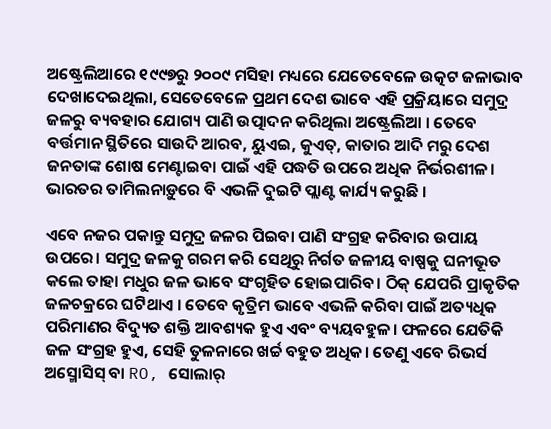ଅଷ୍ଟ୍ରେଲିଆରେ ୧୯୯୭ରୁ ୨୦୦୯ ମସିହା ମଧ୍ୟରେ ଯେତେବେଳେ ଉତ୍କଟ ଜଳାଭାବ ଦେଖାଦେଇଥିଲା, ସେତେବେଳେ ପ୍ରଥମ ଦେଶ ଭାବେ ଏହି ପ୍ରକ୍ରିୟାରେ ସମୁଦ୍ର ଜଳରୁ ବ୍ୟବହାର ଯୋଗ୍ୟ ପାଣି ଉତ୍ପାଦନ କରିଥିଲା ଅଷ୍ଟ୍ରେଲିଆ । ତେବେ ବର୍ତ୍ତମାନ ସ୍ଥିତିରେ ସାଉଦି ଆରବ, ୟୁଏଇ, କୁଏତ୍, କାତାର ଆଦି ମରୁ ଦେଶ ଜନତାଙ୍କ ଶୋଷ ମେଣ୍ଟାଇବା ପାଇଁ ଏହି ପଦ୍ଧତି ଉପରେ ଅଧିକ ନିର୍ଭରଶୀଳ। ଭାରତର ତାମିଲନାଡ଼ୁରେ ବି ଏଭଳି ଦୁଇଟି ପ୍ଲାଣ୍ଟ କାର୍ଯ୍ୟ କରୁଛି ।

ଏବେ ନଜର ପକାନ୍ତୁ ସମୁଦ୍ର ଜଳର ପିଇବା ପାଣି ସଂଗ୍ରହ କରିବାର ଉପାୟ ଉପରେ। ସମୁଦ୍ର ଜଳକୁ ଗରମ କରି ସେଥିରୁ ନିର୍ଗତ ଜଳୀୟ ବାଷ୍ପକୁ ଘନୀଭୂତ କଲେ ତାହା ମଧୁର ଜଳ ଭାବେ ସଂଗୃହିତ ହୋଇପାରିବ। ଠିକ୍ ଯେପରି ପ୍ରାକୃତିକ ଜଳଚକ୍ରରେ ଘଟିଥାଏ । ତେବେ କୃତ୍ରିମ ଭାବେ ଏଭଳି କରିବା ପାଇଁ ଅତ୍ୟଧିକ ପରିମାଣର ବିଦ୍ୟୁତ ଶକ୍ତି ଆବଶ୍ୟକ ହୁଏ ଏବଂ ବ୍ୟୟବହୁଳ। ଫଳରେ ଯେତିକି ଜଳ ସଂଗ୍ରହ ହୁଏ, ସେହି ତୁଳନାରେ ଖର୍ଚ୍ଚ ବହୁତ ଅଧିକ। ତେଣୁ ଏବେ ରିଭର୍ସ ଅସ୍ମୋସିସ୍ ବା RO, ସୋଲାର୍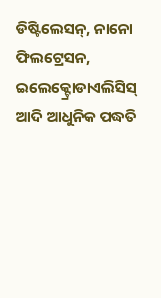ଡିଷ୍ଟିଲେସନ୍, ନାନୋ ଫିଲଟ୍ରେସନ, ଇଲେକ୍ଟ୍ରୋଡାଏଲିସିସ୍ ଆଦି ଆଧୁନିକ ପଦ୍ଧତି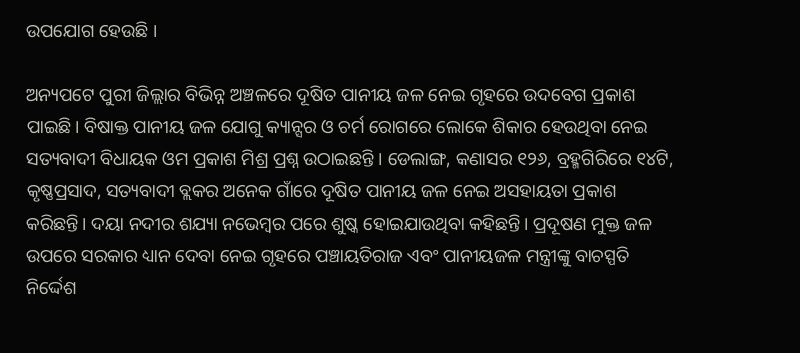ଉପଯୋଗ ହେଉଛି ।

ଅନ୍ୟପଟେ ପୁରୀ ଜିଲ୍ଲାର ବିଭିନ୍ନ ଅଞ୍ଚଳରେ ଦୂଷିତ ପାନୀୟ ଜଳ ନେଇ ଗୃହରେ ଉଦବେଗ ପ୍ରକାଶ ପାଇଛି। ବିଷାକ୍ତ ପାନୀୟ ଜଳ ଯୋଗୁ କ୍ୟାନ୍ସର ଓ ଚର୍ମ ରୋଗରେ ଲୋକେ ଶିକାର ହେଉଥିବା ନେଇ ସତ୍ୟବାଦୀ ବିଧାୟକ ଓମ ପ୍ରକାଶ ମିଶ୍ର ପ୍ରଶ୍ନ ଉଠାଇଛନ୍ତି । ଡେଲାଙ୍ଗ, କଣାସର ୧୨୬, ବ୍ରହ୍ମଗିରିରେ ୧୪ଟି, କୃଷ୍ଣପ୍ରସାଦ, ସତ୍ୟବାଦୀ ବ୍ଲକର ଅନେକ ଗାଁରେ ଦୂଷିତ ପାନୀୟ ଜଳ ନେଇ ଅସହାୟତା ପ୍ରକାଶ କରିଛନ୍ତି। ଦୟା ନଦୀର ଶଯ୍ୟା ନଭେମ୍ବର ପରେ ଶୁଷ୍କ ହୋଇଯାଉଥିବା କହିଛନ୍ତି। ପ୍ରଦୂଷଣ ମୁକ୍ତ ଜଳ ଉପରେ ସରକାର ଧ୍ୟାନ ଦେବା ନେଇ ଗୃହରେ ପଞ୍ଚାୟତିରାଜ ଏବଂ ପାନୀୟଜଳ ମନ୍ତ୍ରୀଙ୍କୁ ବାଚସ୍ପତି ନିର୍ଦ୍ଦେଶ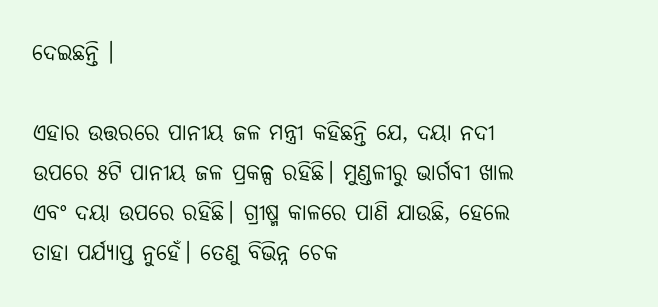ଦେଇଛନ୍ତି ।

ଏହାର ଉତ୍ତରରେ ପାନୀୟ ଜଳ ମନ୍ତ୍ରୀ କହିଛନ୍ତି ଯେ, ଦୟା ନଦୀ ଉପରେ ୫ଟି ପାନୀୟ ଜଳ ପ୍ରକଳ୍ପ ରହିଛି। ମୁଣ୍ଡଳୀରୁ ଭାର୍ଗବୀ ଖାଲ ଏବଂ ଦୟା ଉପରେ ରହିଛି। ଗ୍ରୀଷ୍ମ କାଳରେ ପାଣି ଯାଉଛି, ହେଲେ ତାହା ପର୍ଯ୍ୟାପ୍ତ ନୁହେଁ। ତେଣୁ ବିଭିନ୍ନ ଚେକ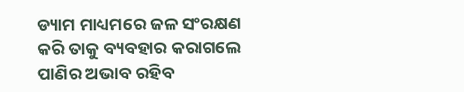ଡ୍ୟାମ ମାଧ୍ୟମରେ ଜଳ ସଂରକ୍ଷଣ କରି ତାକୁ ବ୍ୟବହାର କରାଗଲେ ପାଣିର ଅଭାବ ରହିବ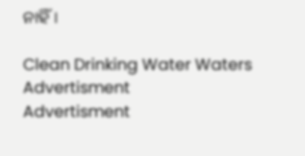ନାହିଁ।

Clean Drinking Water Waters
Advertisment
Advertisment